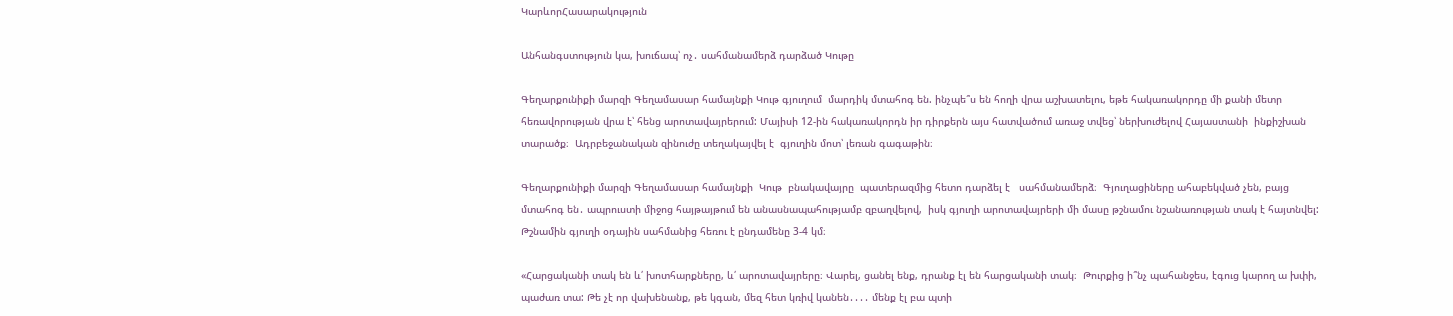ԿարևորՀասարակություն

Անհանգստություն կա, խուճապ՝ ոչ․ սահմանամերձ դարձած Կութը

Գեղարքունիքի մարզի Գեղամասար համայնքի Կութ գյուղում  մարդիկ մտահոգ են. ինչպե՞ս են հողի վրա աշխատելու, եթե հակառակորդը մի քանի մետր  հեռավորության վրա է՝ հենց արոտավայրերում: Մայիսի 12-ին հակառակորդն իր դիրքերն այս հատվածում առաջ տվեց՝ ներխուժելով Հայաստանի  ինքիշխան տարածք։  Ադրբեջանական զինուժը տեղակայվել է  գյուղին մոտ՝ լեռան գագաթին։

Գեղարքունիքի մարզի Գեղամասար համայնքի  Կութ  բնակավայրը  պատերազմից հետո դարձել է   սահմանամերձ։  Գյուղացիները ահաբեկված չեն, բայց մտահոգ են․ ապրուստի միջոց հայթայթում են անասնապահությամբ զբաղվելով,  իսկ գյուղի արոտավայրերի մի մասը թշնամու նշանառության տակ է հայտնվել: Թշնամին գյուղի օդային սահմանից հեռու է ընդամենը 3-4 կմ։

«Հարցականի տակ են և՛ խոտհարքները, և՛ արոտավայրերը։ Վարել, ցանել ենք, դրանք էլ են հարցականի տակ։  Թուրքից ի՞նչ պահանջես, էգուց կարող ա խփի, պաժառ տա: Թե չէ որ վախենանք, թե կգան, մեզ հետ կռիվ կանեն․․․․ մենք էլ բա պտի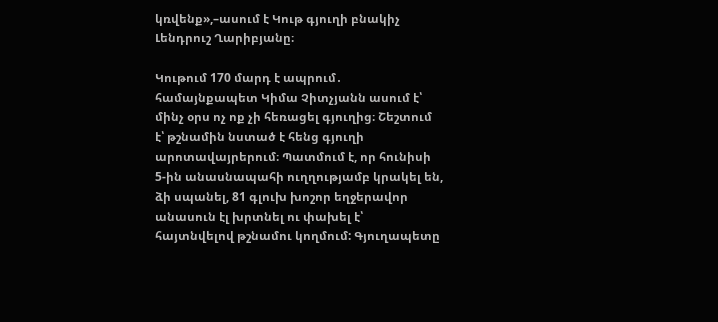կռվենք»,–ասում է Կութ գյուղի բնակիչ Լենդրուշ Ղարիբյանը։

Կութում 170 մարդ է ապրում․ համայնքապետ Կիմա Չիտչյանն ասում է՝ մինչ օրս ոչ ոք չի հեռացել գյուղից։ Շեշտում է՝ թշնամին նստած է հենց գյուղի արոտավայրերում։ Պատմում է, որ հունիսի 5-ին անասնապահի ուղղությամբ կրակել են,  ձի սպանել, 81 գլուխ խոշոր եղջերավոր անասուն էլ խրտնել ու փախել է՝ հայտնվելով թշնամու կողմում: Գյուղապետը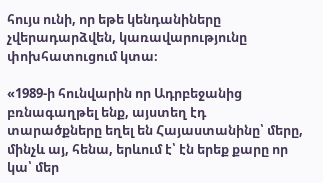հույս ունի, որ եթե կենդանիները չվերադարձվեն, կառավարությունը փոխհատուցում կտա։

«1989-ի հունվարին որ Ադրբեջանից բռնագաղթել ենք, այստեղ էդ տարածքները եղել են Հայաստանինը՝ մերը, մինչև այ, հենա, երևում է՝ էն երեք քարը որ կա՝ մեր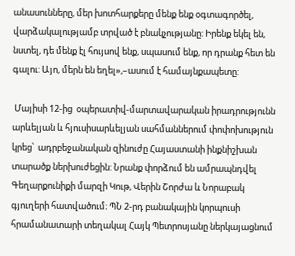անասունները, մեր խոտհարքերը մենք ենք օգտագործել, վարձակալությամբ տրված է բնակչությանը: Իրենք եկել են, նստել, դե մենք էլ հույսով ենք, սպասում ենք, որ դրանք հետ են գալու: Այո, մերն են եղել»,–ասում է համայնքապետը:

 Մայիսի 12-ից  օպերատիվ-մարտավարական իրադրությունն արևելյան և հյուսիսարևելյան սահմաններում փոփոխություն կրեց՝  ադրբեջանական զինուժը Հայաստանի ինքնիշխան տարածք ներխուժեցին: Նրանք փորձում են ամրապնդվել Գեղարքունիքի մարզի Կութ, Վերին Շորժա և Նորաբակ գյուղերի հատվածում։ ՊՆ 2-րդ բանակային կորպուսի հրամանատարի տեղակալ Հայկ Պետրոսյանը ներկայացնում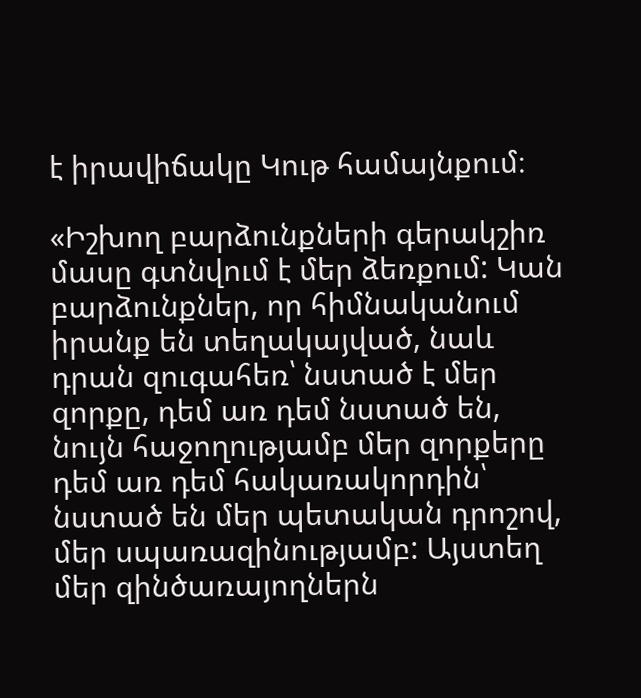է իրավիճակը Կութ համայնքում։

«Իշխող բարձունքների գերակշիռ  մասը գտնվում է մեր ձեռքում: Կան բարձունքներ, որ հիմնականում իրանք են տեղակայված, նաև դրան զուգահեռ՝ նստած է մեր զորքը, դեմ առ դեմ նստած են, նույն հաջողությամբ մեր զորքերը դեմ առ դեմ հակառակորդին՝ նստած են մեր պետական դրոշով, մեր սպառազինությամբ: Այստեղ մեր զինծառայողներն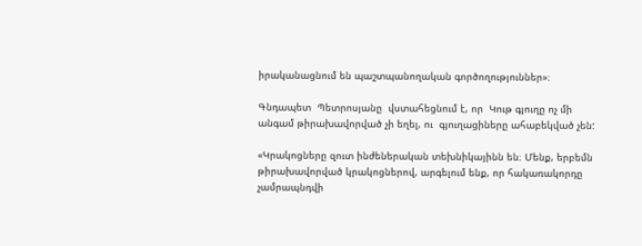իրականացնում են պաշտպանողական գործողություններ»։

Գնդապետ  Պետրոսյանը  վստահեցնում է, որ  Կութ գյուղը ոչ մի անգամ թիրախավորված չի եղել, ու  գյուղացիները ահաբեկված չեն:

«Կրակոցները զուտ ինժեներական տեխնիկայինն են։ Մենք, երբեմն թիրախավորված կրակոցներով, արգելում ենք, որ հակառակորդը չամրապնդվի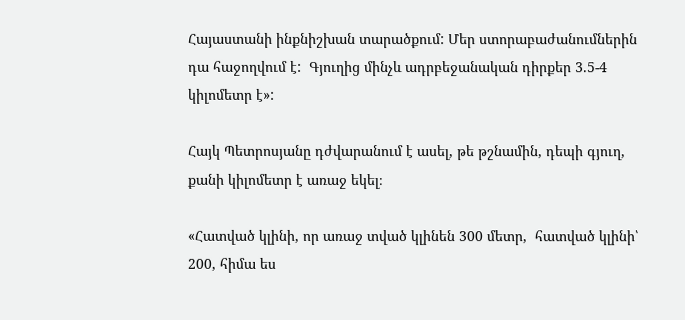Հայաստանի ինքնիշխան տարածքում: Մեր ստորաբաժանումներին դա հաջողվում է:  Գյուղից մինչև ադրբեջանական դիրքեր 3.5-4 կիլոմետր է»:

Հայկ Պետրոսյանը դժվարանում է ասել, թե թշնամին, դեպի գյուղ, քանի կիլոմետր է առաջ եկել։

«Հատված կլինի, որ առաջ տված կլինեն 300 մետր,  հատված կլինի՝ 200, հիմա ես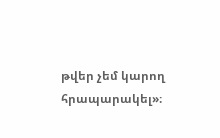թվեր չեմ կարող հրապարակել»։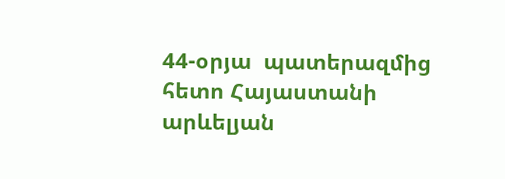44-օրյա  պատերազմից հետո Հայաստանի արևելյան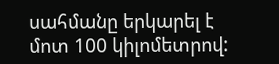սահմանը երկարել է մոտ 100 կիլոմետրով: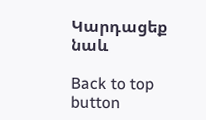Կարդացեք նաև

Back to top button